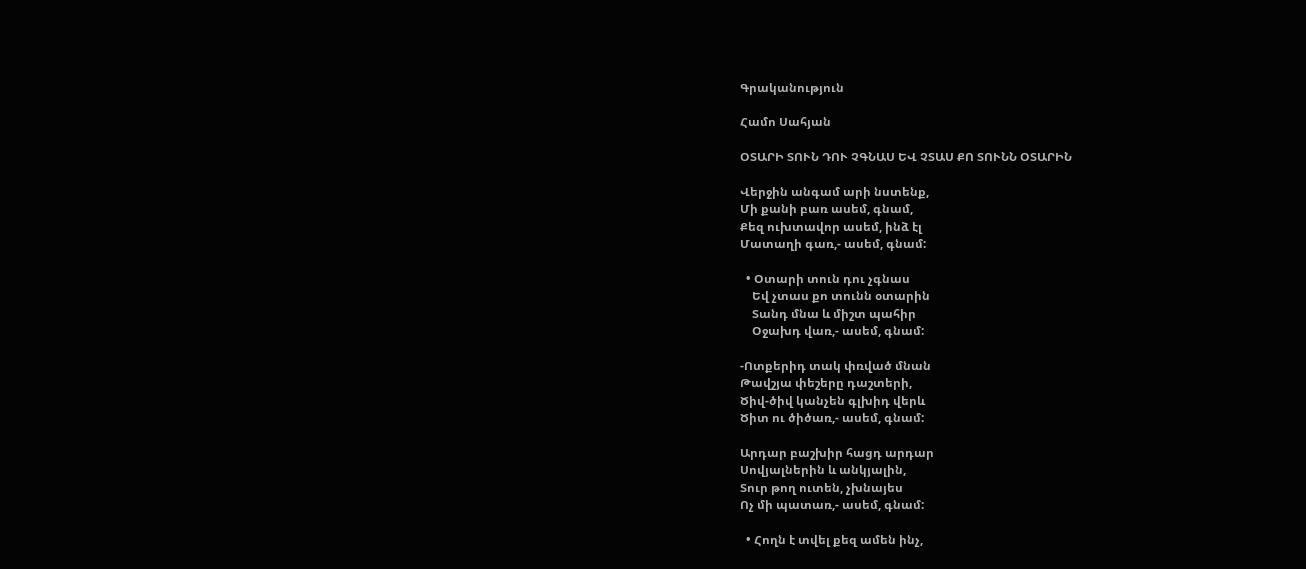Գրականություն

Համո Սահյան

ՕՏԱՐԻ ՏՈՒՆ ԴՈՒ ՉԳՆԱՍ ԵՎ ՉՏԱՍ ՔՈ ՏՈՒՆՆ ՕՏԱՐԻՆ

Վերջին անգամ արի նստենք,
Մի քանի բառ ասեմ, գնամ,
Քեզ ուխտավոր ասեմ, ինձ էլ
Մատաղի գառ,- ասեմ, գնամ:

  • Օտարի տուն դու չգնաս
    Եվ չտաս քո տունն օտարին
    Տանդ մնա և միշտ պահիր
    Օջախդ վառ,- ասեմ, գնամ:

-Ոտքերիդ տակ փռված մնան
Թավշյա փեշերը դաշտերի,
Ծիվ-ծիվ կանչեն գլխիդ վերև
Ծիտ ու ծիծառ,- ասեմ, գնամ:

Արդար բաշխիր հացդ արդար
Սովյալներին և անկյալին,
Տուր թող ուտեն, չխնայես
Ոչ մի պատառ,- ասեմ, գնամ:

  • Հողն է տվել քեզ ամեն ինչ,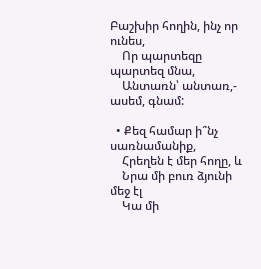Բաշխիր հողին, ինչ որ ունես,
    Որ պարտեզը պարտեզ մնա,
    Անտառն՝ անտառ,- ասեմ, գնամ:

  • Քեզ համար ի՞նչ սառնամանիք,
    Հրեղեն է մեր հողը, և
    Նրա մի բուռ ձյունի մեջ էլ
    Կա մի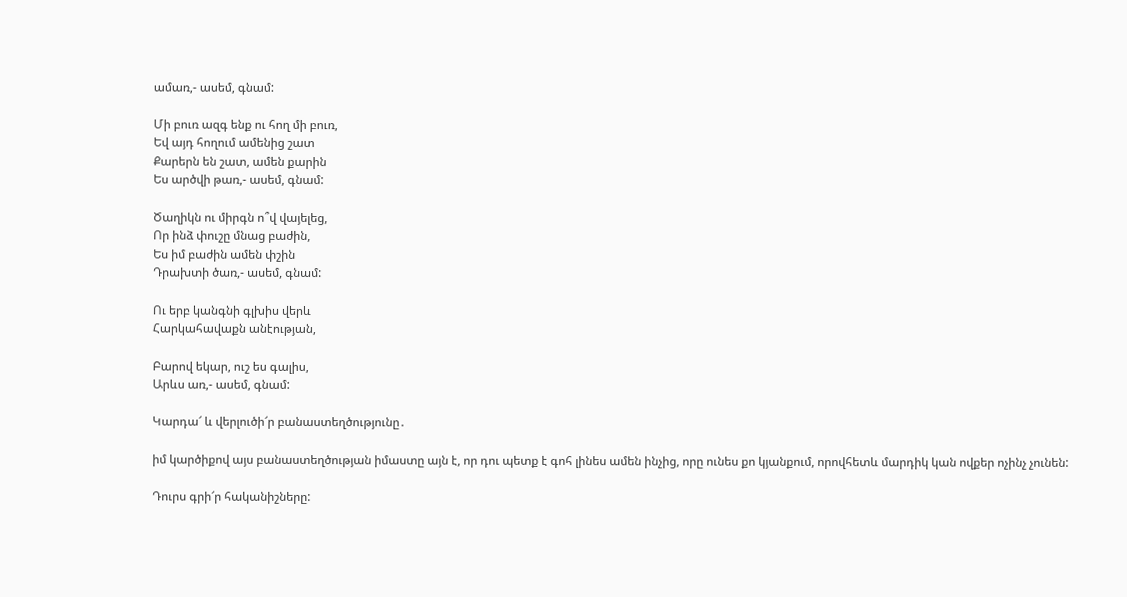ամառ,- ասեմ, գնամ:

Մի բուռ ազգ ենք ու հող մի բուռ,
Եվ այդ հողում ամենից շատ
Քարերն են շատ, ամեն քարին
Ես արծվի թառ,- ասեմ, գնամ:

Ծաղիկն ու միրգն ո՞վ վայելեց,
Որ ինձ փուշը մնաց բաժին,
Ես իմ բաժին ամեն փշին
Դրախտի ծառ,- ասեմ, գնամ:

Ու երբ կանգնի գլխիս վերև
Հարկահավաքն անէության,

Բարով եկար, ուշ ես գալիս,
Արևս առ,- ասեմ, գնամ:

Կարդա՜ և վերլուծի՜ր բանաստեղծությունը․

իմ կարծիքով այս բանաստեղծության իմաստը այն է, որ դու պետք է գոհ լինես ամեն ինչից, որը ունես քո կյանքում, որովհետև մարդիկ կան ովքեր ոչինչ չունեն:

Դուրս գրի՜ր հականիշները: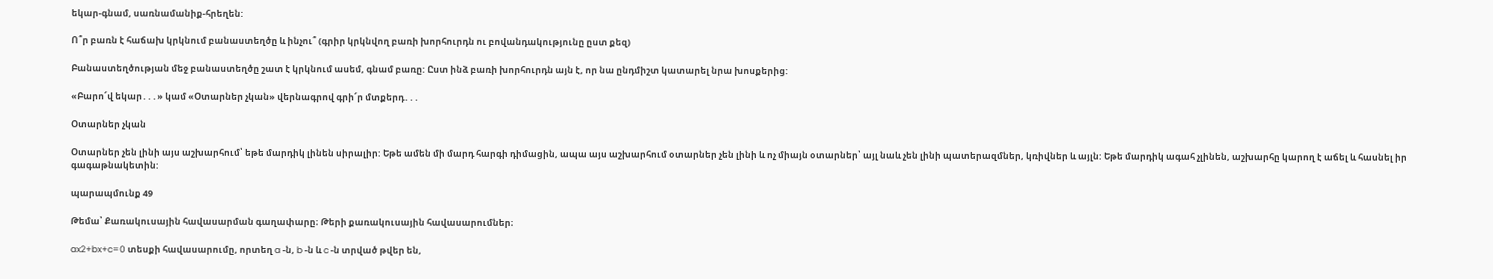եկար-գնամ, սառնամանիք-հրեղեն:

Ո՞ր բառն է հաճախ կրկնում բանաստեղծը և ինչու՞ (գրիր կրկնվող բառի խորհուրդն ու բովանդակությունը ըստ քեզ)

Բանաստեղծության մեջ բանաստեղծը շատ է կրկնում ասեմ, գնամ բառը: Ըստ ինձ բառի խորհուրդն այն է, որ նա ընդմիշտ կատարել նրա խոսքերից:

«Բարո՜վ եկար․․․» կամ «Օտարներ չկան» վերնագրով գրի՜ր մտքերդ․․․

Օտարներ չկան

Օտարներ չեն լինի այս աշխարհում՝ եթե մարդիկ լինեն սիրալիր: Եթե ամեն մի մարդ հարգի դիմացին, ապա այս աշխարհում օտարներ չեն լինի և ոչ միայն օտարներ՝ այլ նաև չեն լինի պատերազմներ, կռիվներ և այլն: Եթե մարդիկ ագահ չլինեն, աշխարհը կարող է աճել և հասնել իր գագաթնակետին:

պարապմունք 49

Թեմա՝ Քառակուսային հավասարման գաղափարը։ Թերի քառակուսային հավասարումներ։

ax2+bx+c=0 տեսքի հավասարումը, որտեղ a -ն, b -ն և c -ն տրված թվեր են,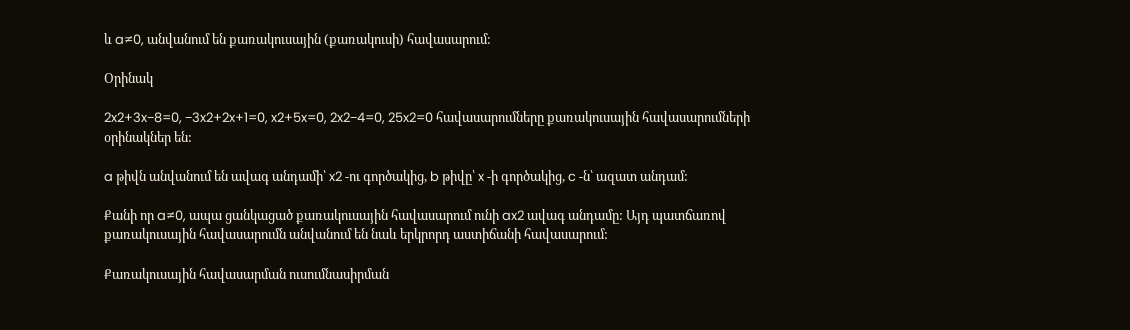և a≠0, անվանում են քառակուսային (քառակուսի) հավասարում:

Օրինակ

2x2+3x−8=0, −3x2+2x+1=0, x2+5x=0, 2x2−4=0, 25x2=0 հավասարումները քառակուսային հավասարումների օրինակներ են:

a թիվն անվանում են ավագ անդամի՝ x2 -ու գործակից, b թիվը՝ x -ի գործակից, c -ն՝ ազատ անդամ:

Քանի որ a≠0, ապա ցանկացած քառակուսային հավասարում ունի ax2 ավագ անդամը: Այդ պատճառով քառակուսային հավասարումն անվանում են նաև երկրորդ աստիճանի հավասարում:

Քառակուսային հավասարման ուսումնասիրման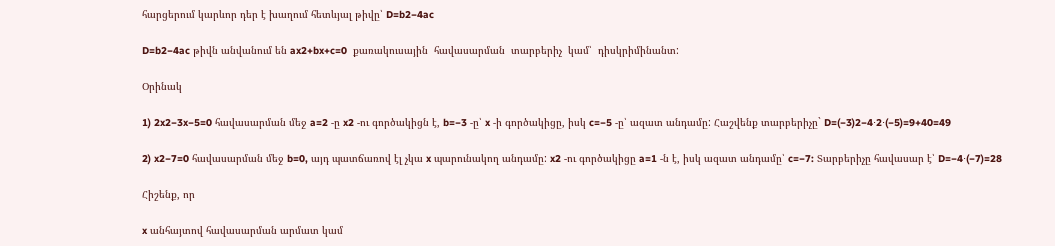հարցերում կարևոր դեր է խաղում հետևյալ թիվը՝ D=b2−4ac

D=b2−4ac թիվն անվանում են ax2+bx+c=0  քառակուսային  հավասարման  տարբերիչ  կամ՝  դիսկրիմինանտ:

Օրինակ

1) 2x2−3x−5=0 հավասարման մեջ a=2 -ը x2 -ու գործակիցն է, b=−3 -ը՝ x -ի գործակիցը, իսկ c=−5 -ը՝ ազատ անդամը: Հաշվենք տարբերիչը` D=(−3)2−4⋅2⋅(−5)=9+40=49

2) x2−7=0 հավասարման մեջ b=0, այդ պատճառով էլ չկա x պարունակող անդամը: x2 -ու գործակիցը a=1 -ն է, իսկ ազատ անդամը՝ c=−7: Տարբերիչը հավասար է՝ D=−4⋅(−7)=28

Հիշենք, որ

x անհայտով հավասարման արմատ կամ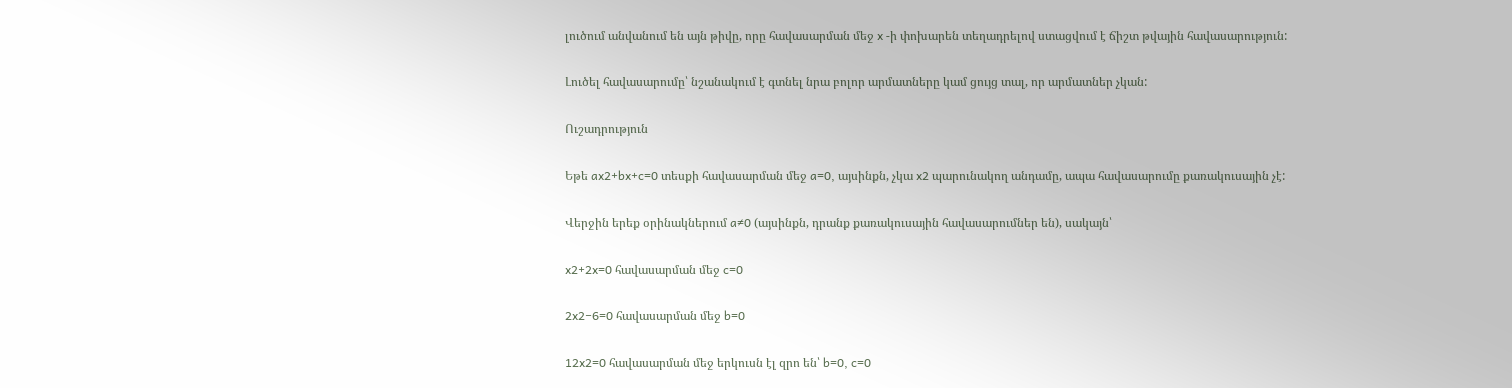լուծում անվանում են այն թիվը, որը հավասարման մեջ x -ի փոխարեն տեղադրելով ստացվում է ճիշտ թվային հավասարություն:

Լուծել հավասարումը՝ նշանակում է գտնել նրա բոլոր արմատները կամ ցույց տալ, որ արմատներ չկան:

Ուշադրություն

Եթե ax2+bx+c=0 տեսքի հավասարման մեջ a=0, այսինքն, չկա x2 պարունակող անդամը, ապա հավասարումը քառակուսային չէ:

Վերջին երեք օրինակներում a≠0 (այսինքն, դրանք քառակուսային հավասարումներ են), սակայն՝

x2+2x=0 հավասարման մեջ c=0

2x2−6=0 հավասարման մեջ b=0

12x2=0 հավասարման մեջ երկուսն էլ զրո են՝ b=0, c=0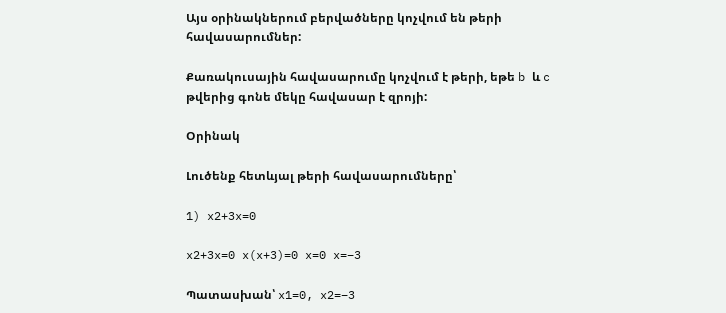Այս օրինակներում բերվածները կոչվում են թերի հավասարումներ:

Քառակուսային հավասարումը կոչվում է թերի, եթե b և c թվերից գոնե մեկը հավասար է զրոյի:

Օրինակ

Լուծենք հետևյալ թերի հավասարումները՝

1) x2+3x=0

x2+3x=0 x(x+3)=0 x=0 x=−3

Պատասխան՝ x1=0, x2=−3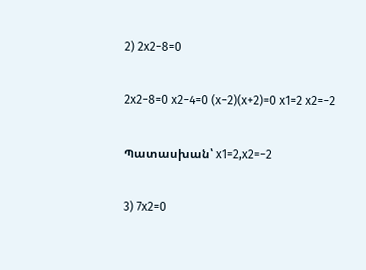2) 2x2−8=0

2x2−8=0 x2−4=0 (x−2)(x+2)=0 x1=2 x2=−2

Պատասխան՝ x1=2,x2=−2

3) 7x2=0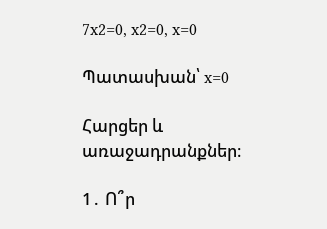7x2=0, x2=0, x=0

Պատասխան՝ x=0

Հարցեր և առաջադրանքներ։

1․ Ո՞ր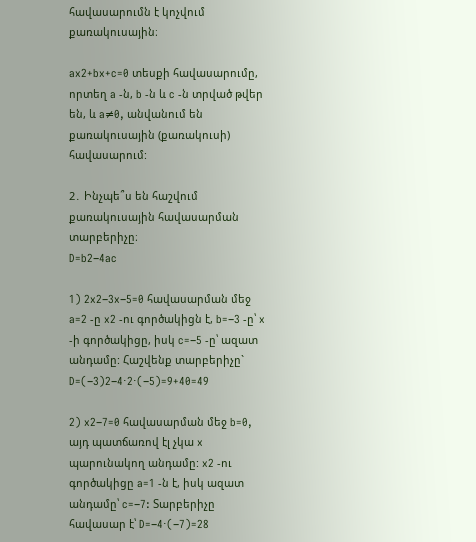հավասարումն է կոչվում քառակուսային։

ax2+bx+c=0 տեսքի հավասարումը, որտեղ a -ն, b -ն և c -ն տրված թվեր են, և a≠0, անվանում են քառակուսային (քառակուսի) հավասարում:

2․ Ինչպե՞ս են հաշվում քառակուսային հավասարման տարբերիչը։
D=b2−4ac

1) 2x2−3x−5=0 հավասարման մեջ a=2 -ը x2 -ու գործակիցն է, b=−3 -ը՝ x -ի գործակիցը, իսկ c=−5 -ը՝ ազատ անդամը: Հաշվենք տարբերիչը` D=(−3)2−4⋅2⋅(−5)=9+40=49

2) x2−7=0 հավասարման մեջ b=0, այդ պատճառով էլ չկա x պարունակող անդամը: x2 -ու գործակիցը a=1 -ն է, իսկ ազատ անդամը՝ c=−7: Տարբերիչը հավասար է՝ D=−4⋅(−7)=28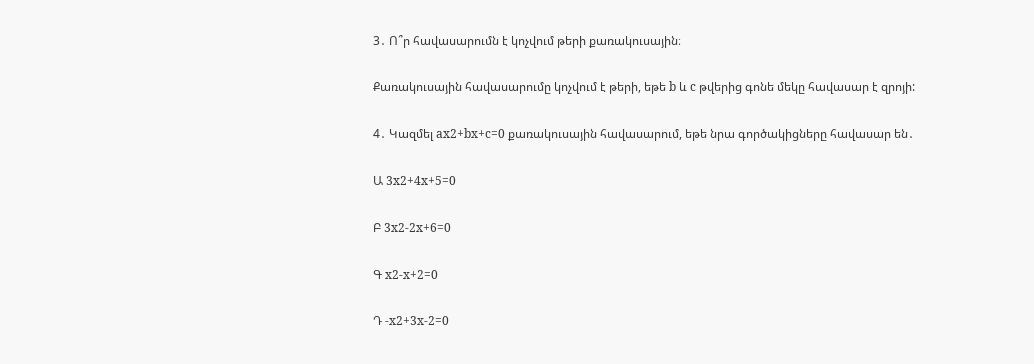3․ Ո՞ր հավասարումն է կոչվում թերի քառակուսային։

Քառակուսային հավասարումը կոչվում է թերի, եթե b և c թվերից գոնե մեկը հավասար է զրոյի:

4․ Կազմել ax2+bx+c=0 քառակուսային հավասարում, եթե նրա գործակիցները հավասար են․

Ա 3x2+4x+5=0

Բ 3x2-2x+6=0

Գ x2-x+2=0

Դ -x2+3x-2=0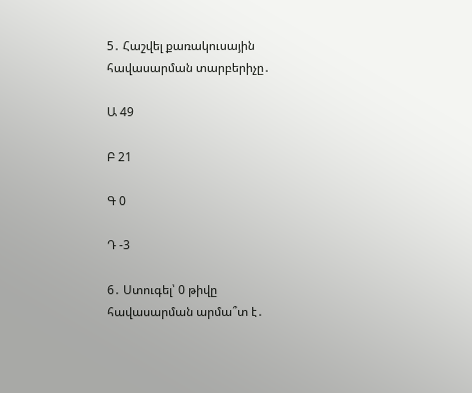5․ Հաշվել քառակուսային հավասարման տարբերիչը․

Ա 49

Բ 21

Գ 0

Դ -3

6․ Ստուգել՝ 0 թիվը հավասարման արմա՞տ է․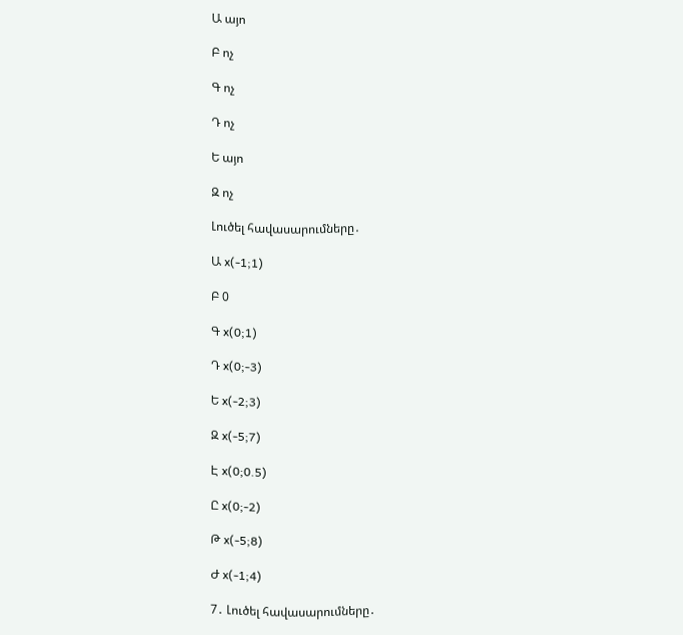Ա այո

Բ ոչ

Գ ոչ

Դ ոչ

Ե այո

Զ ոչ

Լուծել հավասարումները․

Ա x(-1;1)

Բ 0

Գ x(0;1)

Դ x(0;-3)

Ե x(-2;3)

Զ x(-5;7)

Է x(0;0.5)

Ը x(0;-2)

Թ x(-5;8)

Ժ x(-1;4)

7․ Լուծել հավասարումները․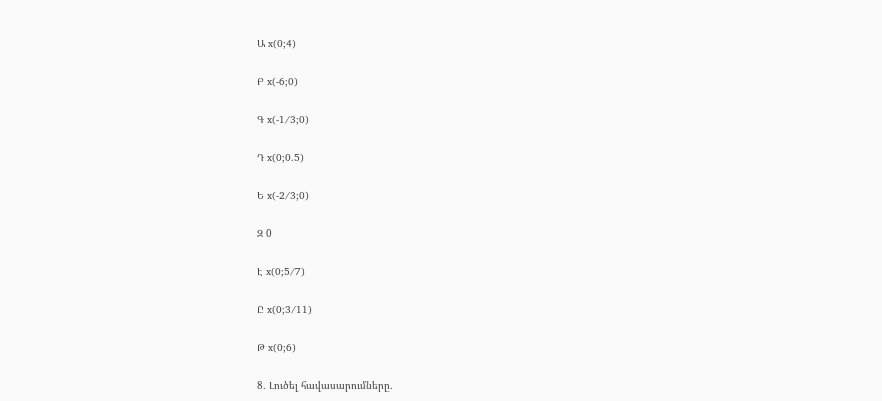Ա x(0;4)

Բ x(-6;0)

Գ x(-1/3;0)

Դ x(0;0.5)

Ե x(-2/3;0)

Զ 0

Է x(0;5/7)

Ը x(0;3/11)

Թ x(0;6)

8․ Լուծել հավասարումները․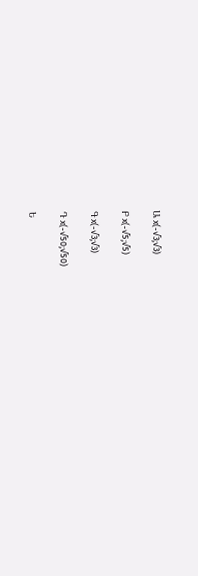Ա x(-√3;√3)

Բ x(-√5;√5)

Գ x(-√3;√3)

Դ x(-√50;√50)

Ե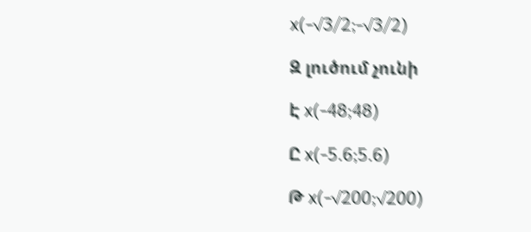x(-√3/2;-√3/2)

Զ լուծում չունի

Է x(-48;48)

Ը x(-5.6;5.6)

Թ x(-√200;√200)